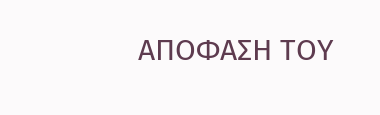ΑΠΟΦΑΣΗ ΤΟΥ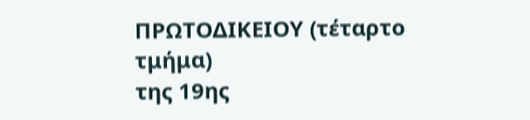ΠΡΩΤΟΔΙΚΕΙΟΥ (τέταρτο τμήμα)
της 19ης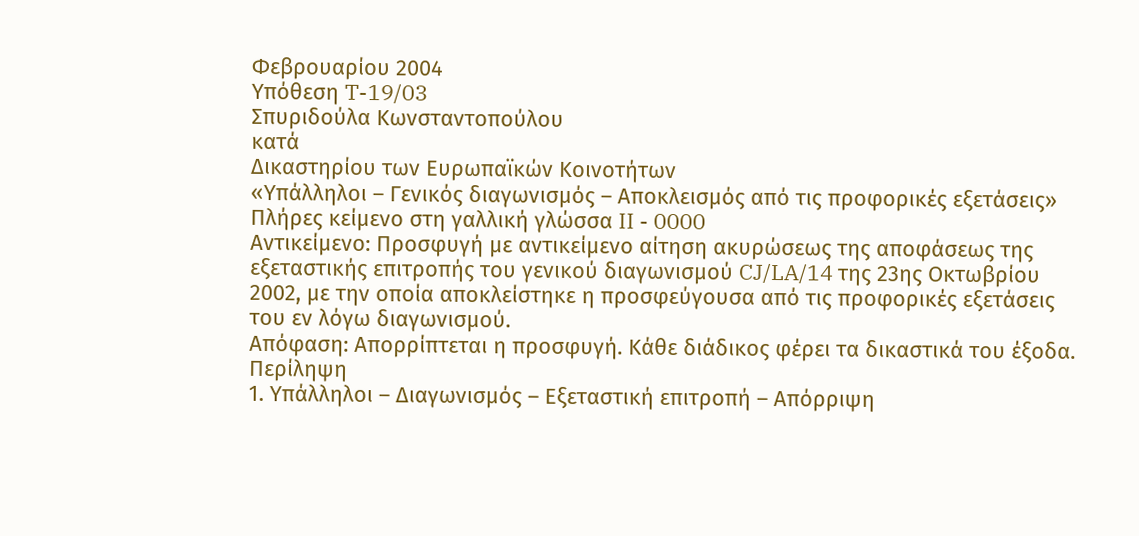Φεβρουαρίου 2004
Υπόθεση T-19/03
Σπυριδούλα Κωνσταντοπούλου
κατά
Δικαστηρίου των Ευρωπαϊκών Κοινοτήτων
«Υπάλληλοι – Γενικός διαγωνισμός – Αποκλεισμός από τις προφορικές εξετάσεις»
Πλήρες κείμενο στη γαλλική γλώσσα II - 0000
Αντικείμενο: Προσφυγή με αντικείμενο αίτηση ακυρώσεως της αποφάσεως της εξεταστικής επιτροπής του γενικού διαγωνισμού CJ/LA/14 της 23ης Οκτωβρίου 2002, με την οποία αποκλείστηκε η προσφεύγουσα από τις προφορικές εξετάσεις του εν λόγω διαγωνισμού.
Απόφαση: Απορρίπτεται η προσφυγή. Κάθε διάδικος φέρει τα δικαστικά του έξοδα.
Περίληψη
1. Υπάλληλοι – Διαγωνισμός – Εξεταστική επιτροπή – Απόρριψη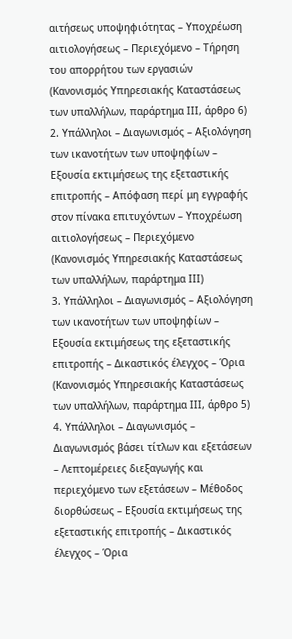αιτήσεως υποψηφιότητας – Υποχρέωση αιτιολογήσεως – Περιεχόμενο – Τήρηση του απορρήτου των εργασιών
(Κανονισμός Υπηρεσιακής Καταστάσεως των υπαλλήλων, παράρτημα ΙΙΙ, άρθρο 6)
2. Υπάλληλοι – Διαγωνισμός – Αξιολόγηση των ικανοτήτων των υποψηφίων – Εξουσία εκτιμήσεως της εξεταστικής επιτροπής – Απόφαση περί μη εγγραφής στον πίνακα επιτυχόντων – Υποχρέωση αιτιολογήσεως – Περιεχόμενο
(Κανονισμός Υπηρεσιακής Καταστάσεως των υπαλλήλων, παράρτημα ΙΙΙ)
3. Υπάλληλοι – Διαγωνισμός – Αξιολόγηση των ικανοτήτων των υποψηφίων – Εξουσία εκτιμήσεως της εξεταστικής επιτροπής – Δικαστικός έλεγχος – Όρια
(Κανονισμός Υπηρεσιακής Καταστάσεως των υπαλλήλων, παράρτημα ΙΙΙ, άρθρο 5)
4. Υπάλληλοι – Διαγωνισμός – Διαγωνισμός βάσει τίτλων και εξετάσεων – Λεπτομέρειες διεξαγωγής και περιεχόμενο των εξετάσεων – Μέθοδος διορθώσεως – Εξουσία εκτιμήσεως της εξεταστικής επιτροπής – Δικαστικός έλεγχος – Όρια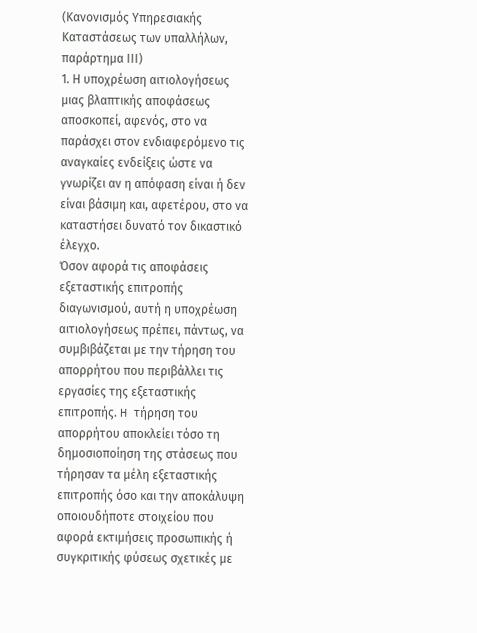(Κανονισμός Υπηρεσιακής Καταστάσεως των υπαλλήλων, παράρτημα ΙΙΙ)
1. Η υποχρέωση αιτιολογήσεως μιας βλαπτικής αποφάσεως αποσκοπεί, αφενός, στο να παράσχει στον ενδιαφερόμενο τις αναγκαίες ενδείξεις ώστε να γνωρίζει αν η απόφαση είναι ή δεν είναι βάσιμη και, αφετέρου, στο να καταστήσει δυνατό τον δικαστικό έλεγχο.
Όσον αφορά τις αποφάσεις εξεταστικής επιτροπής διαγωνισμού, αυτή η υποχρέωση αιτιολογήσεως πρέπει, πάντως, να συμβιβάζεται με την τήρηση του απορρήτου που περιβάλλει τις εργασίες της εξεταστικής επιτροπής. H τήρηση του απορρήτου αποκλείει τόσο τη δημοσιοποίηση της στάσεως που τήρησαν τα μέλη εξεταστικής επιτροπής όσο και την αποκάλυψη οποιουδήποτε στοιχείου που αφορά εκτιμήσεις προσωπικής ή συγκριτικής φύσεως σχετικές με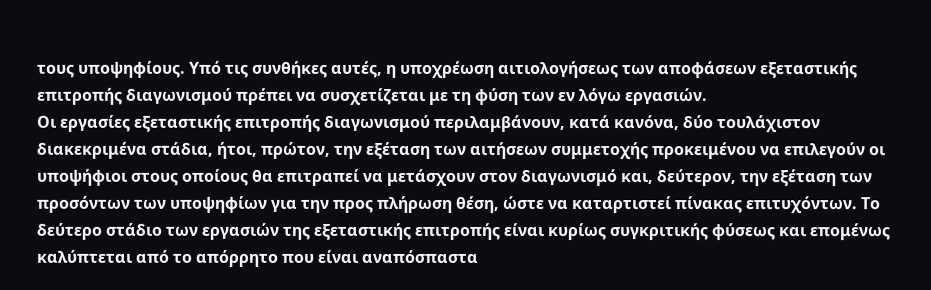τους υποψηφίους. Υπό τις συνθήκες αυτές, η υποχρέωση αιτιολογήσεως των αποφάσεων εξεταστικής επιτροπής διαγωνισμού πρέπει να συσχετίζεται με τη φύση των εν λόγω εργασιών.
Oι εργασίες εξεταστικής επιτροπής διαγωνισμού περιλαμβάνουν, κατά κανόνα, δύο τουλάχιστον διακεκριμένα στάδια, ήτοι, πρώτον, την εξέταση των αιτήσεων συμμετοχής προκειμένου να επιλεγούν οι υποψήφιοι στους οποίους θα επιτραπεί να μετάσχουν στον διαγωνισμό και, δεύτερον, την εξέταση των προσόντων των υποψηφίων για την προς πλήρωση θέση, ώστε να καταρτιστεί πίνακας επιτυχόντων. Tο δεύτερο στάδιο των εργασιών της εξεταστικής επιτροπής είναι κυρίως συγκριτικής φύσεως και επομένως καλύπτεται από το απόρρητο που είναι αναπόσπαστα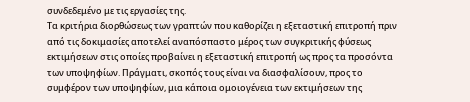συνδεδεμένο με τις εργασίες της.
Τα κριτήρια διορθώσεως των γραπτών που καθορίζει η εξεταστική επιτροπή πριν από τις δοκιμασίες αποτελεί αναπόσπαστο μέρος των συγκριτικής φύσεως εκτιμήσεων στις οποίες προβαίνει η εξεταστική επιτροπή ως προς τα προσόντα των υποψηφίων. Πράγματι, σκοπός τους είναι να διασφαλίσουν, προς το συμφέρον των υποψηφίων, μια κάποια ομοιογένεια των εκτιμήσεων της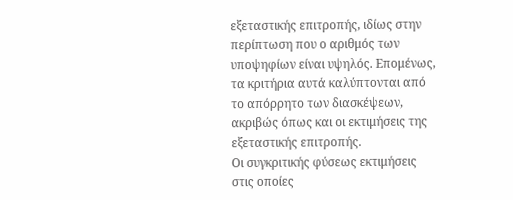εξεταστικής επιτροπής, ιδίως στην περίπτωση που ο αριθμός των υποψηφίων είναι υψηλός. Επομένως, τα κριτήρια αυτά καλύπτονται από το απόρρητο των διασκέψεων, ακριβώς όπως και οι εκτιμήσεις της εξεταστικής επιτροπής.
Οι συγκριτικής φύσεως εκτιμήσεις στις οποίες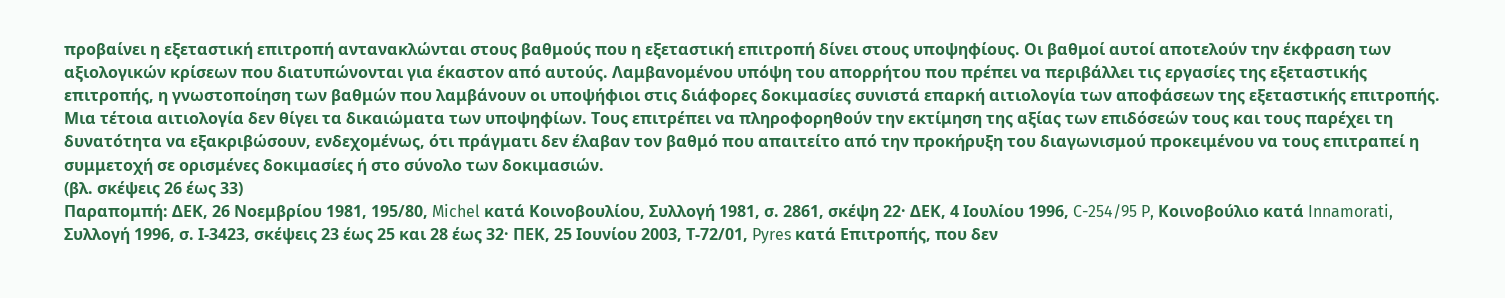προβαίνει η εξεταστική επιτροπή αντανακλώνται στους βαθμούς που η εξεταστική επιτροπή δίνει στους υποψηφίους. Οι βαθμοί αυτοί αποτελούν την έκφραση των αξιολογικών κρίσεων που διατυπώνονται για έκαστον από αυτούς. Λαμβανομένου υπόψη του απορρήτου που πρέπει να περιβάλλει τις εργασίες της εξεταστικής επιτροπής, η γνωστοποίηση των βαθμών που λαμβάνουν οι υποψήφιοι στις διάφορες δοκιμασίες συνιστά επαρκή αιτιολογία των αποφάσεων της εξεταστικής επιτροπής. Μια τέτοια αιτιολογία δεν θίγει τα δικαιώματα των υποψηφίων. Τους επιτρέπει να πληροφορηθούν την εκτίμηση της αξίας των επιδόσεών τους και τους παρέχει τη δυνατότητα να εξακριβώσουν, ενδεχομένως, ότι πράγματι δεν έλαβαν τον βαθμό που απαιτείτο από την προκήρυξη του διαγωνισμού προκειμένου να τους επιτραπεί η συμμετοχή σε ορισμένες δοκιμασίες ή στο σύνολο των δοκιμασιών.
(βλ. σκέψεις 26 έως 33)
Παραπομπή: ΔΕΚ, 26 Νοεμβρίου 1981, 195/80, Michel κατά Κοινοβουλίου, Συλλογή 1981, σ. 2861, σκέψη 22· ΔΕΚ, 4 Ιουλίου 1996, C-254/95 P, Κοινοβούλιο κατά Innamorati, Συλλογή 1996, σ. Ι-3423, σκέψεις 23 έως 25 και 28 έως 32· ΠΕΚ, 25 Ιουνίου 2003, Τ-72/01, Pyres κατά Επιτροπής, που δεν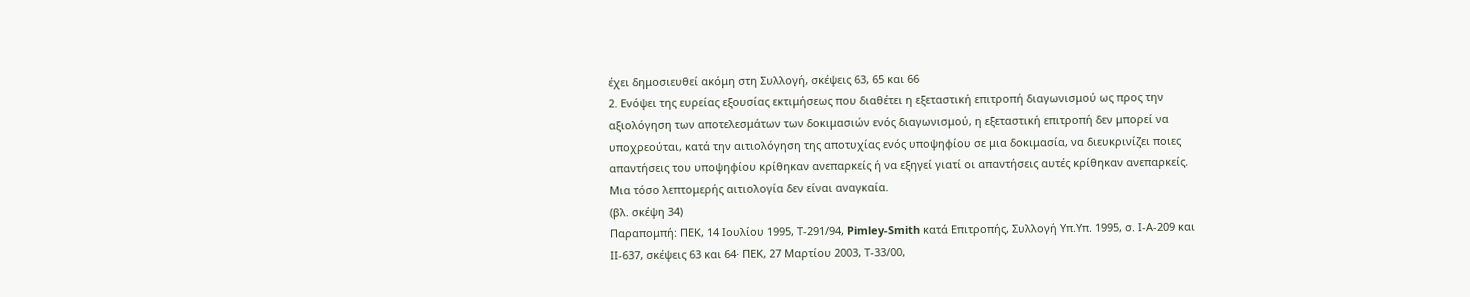έχει δημοσιευθεί ακόμη στη Συλλογή, σκέψεις 63, 65 και 66
2. Ενόψει της ευρείας εξουσίας εκτιμήσεως που διαθέτει η εξεταστική επιτροπή διαγωνισμού ως προς την αξιολόγηση των αποτελεσμάτων των δοκιμασιών ενός διαγωνισμού, η εξεταστική επιτροπή δεν μπορεί να υποχρεούται, κατά την αιτιολόγηση της αποτυχίας ενός υποψηφίου σε μια δοκιμασία, να διευκρινίζει ποιες απαντήσεις του υποψηφίου κρίθηκαν ανεπαρκείς ή να εξηγεί γιατί οι απαντήσεις αυτές κρίθηκαν ανεπαρκείς. Μια τόσο λεπτομερής αιτιολογία δεν είναι αναγκαία.
(βλ. σκέψη 34)
Παραπομπή: ΠΕΚ, 14 Ιουλίου 1995, Τ-291/94, Pimley-Smith κατά Επιτροπής, Συλλογή Υπ.Υπ. 1995, σ. Ι-Α-209 και ΙΙ-637, σκέψεις 63 και 64· ΠΕΚ, 27 Μαρτίου 2003, Τ-33/00,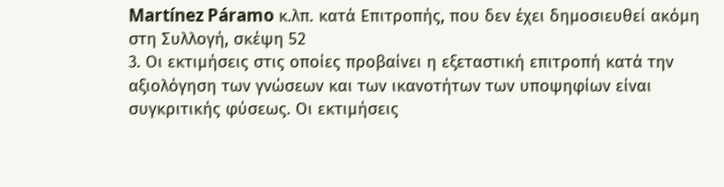Martínez Páramo κ.λπ. κατά Επιτροπής, που δεν έχει δημοσιευθεί ακόμη στη Συλλογή, σκέψη 52
3. Οι εκτιμήσεις στις οποίες προβαίνει η εξεταστική επιτροπή κατά την αξιολόγηση των γνώσεων και των ικανοτήτων των υποψηφίων είναι συγκριτικής φύσεως. Οι εκτιμήσεις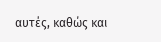αυτές, καθώς και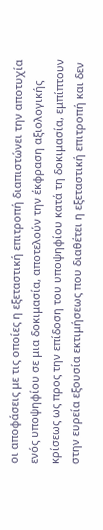οι αποφάσεις με τις οποίες η εξεταστική επιτροπή διαπιστώνει την αποτυχία ενός υποψηφίου σε μια δοκιμασία, αποτελούν την έκφραση αξιολογικής κρίσεως ως προς την επίδοση του υποψηφίου κατά τη δοκιμασία, εμπίπτουν στην ευρεία εξουσία εκτιμήσεως που διαθέτει η εξεταστική επιτροπή και δεν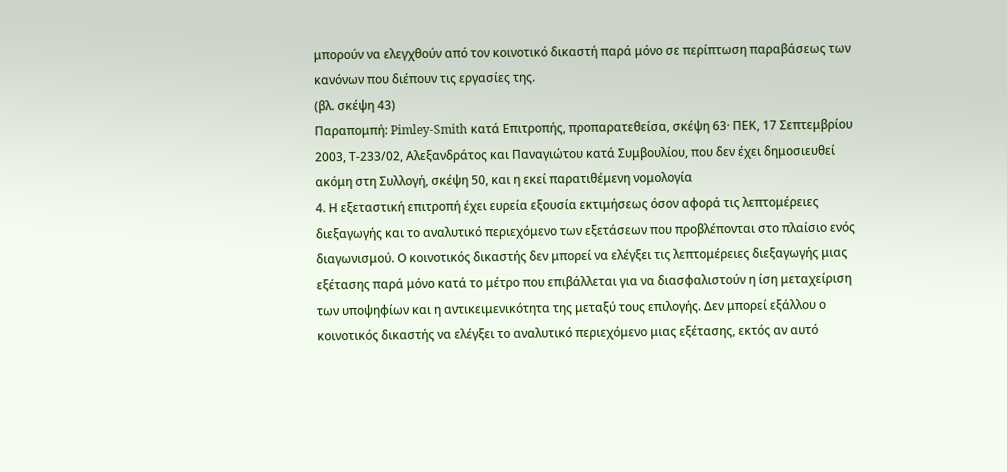μπορούν να ελεγχθούν από τον κοινοτικό δικαστή παρά μόνο σε περίπτωση παραβάσεως των κανόνων που διέπουν τις εργασίες της.
(βλ. σκέψη 43)
Παραπομπή: Pimley-Smith κατά Επιτροπής, προπαρατεθείσα, σκέψη 63· ΠΕΚ, 17 Σεπτεμβρίου 2003, Τ-233/02, Αλεξανδράτος και Παναγιώτου κατά Συμβουλίου, που δεν έχει δημοσιευθεί ακόμη στη Συλλογή, σκέψη 50, και η εκεί παρατιθέμενη νομολογία
4. Η εξεταστική επιτροπή έχει ευρεία εξουσία εκτιμήσεως όσον αφορά τις λεπτομέρειες διεξαγωγής και το αναλυτικό περιεχόμενο των εξετάσεων που προβλέπονται στο πλαίσιο ενός διαγωνισμού. Ο κοινοτικός δικαστής δεν μπορεί να ελέγξει τις λεπτομέρειες διεξαγωγής μιας εξέτασης παρά μόνο κατά το μέτρο που επιβάλλεται για να διασφαλιστούν η ίση μεταχείριση των υποψηφίων και η αντικειμενικότητα της μεταξύ τους επιλογής. Δεν μπορεί εξάλλου ο κοινοτικός δικαστής να ελέγξει το αναλυτικό περιεχόμενο μιας εξέτασης, εκτός αν αυτό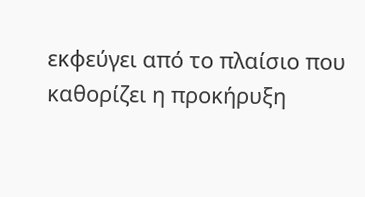εκφεύγει από το πλαίσιο που καθορίζει η προκήρυξη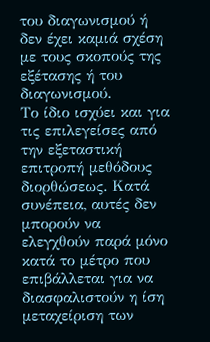του διαγωνισμού ή δεν έχει καμιά σχέση με τους σκοπούς της εξέτασης ή του διαγωνισμού.
Το ίδιο ισχύει και για τις επιλεγείσες από την εξεταστική επιτροπή μεθόδους διορθώσεως. Κατά συνέπεια, αυτές δεν μπορούν να ελεγχθούν παρά μόνο κατά το μέτρο που επιβάλλεται για να διασφαλιστούν η ίση μεταχείριση των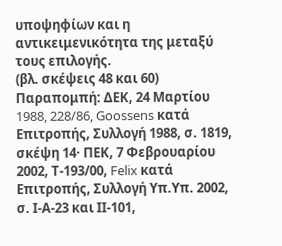υποψηφίων και η αντικειμενικότητα της μεταξύ τους επιλογής.
(βλ. σκέψεις 48 και 60)
Παραπομπή: ΔΕΚ, 24 Μαρτίου 1988, 228/86, Goossens κατά Επιτροπής, Συλλογή 1988, σ. 1819, σκέψη 14· ΠΕΚ, 7 Φεβρουαρίου 2002, Τ-193/00, Felix κατά Επιτροπής, Συλλογή Υπ.Υπ. 2002, σ. Ι-Α-23 και ΙΙ-101,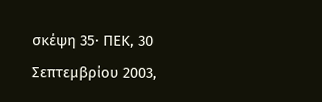σκέψη 35· ΠΕΚ, 30 Σεπτεμβρίου 2003,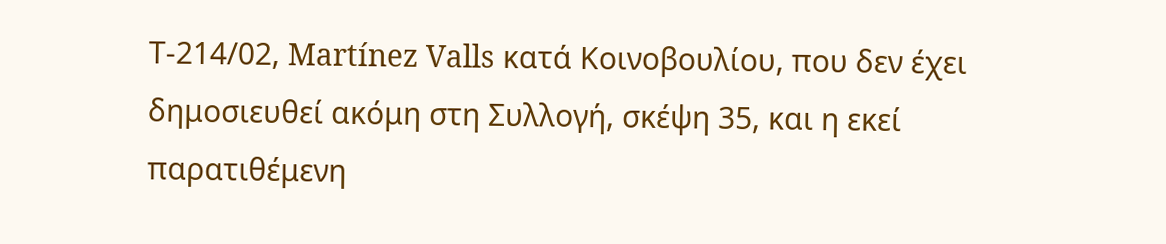Τ-214/02, Martínez Valls κατά Κοινοβουλίου, που δεν έχει δημοσιευθεί ακόμη στη Συλλογή, σκέψη 35, και η εκεί παρατιθέμενη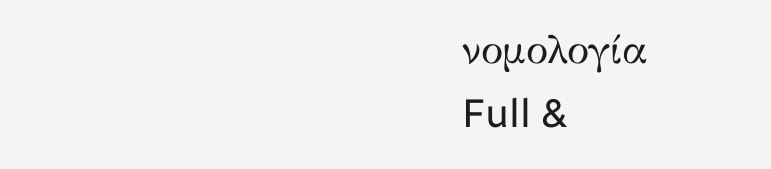νομολογία
Full &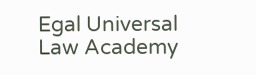Egal Universal Law Academy